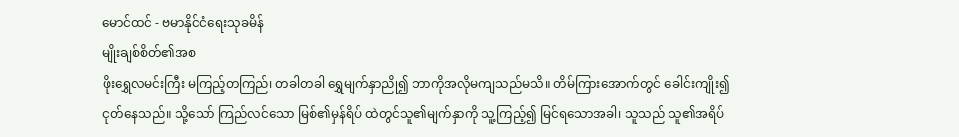မောင်ထင် - ဗမာနိုင်ငံရေးသုခမိန်
မျိုးချစ်စိတ်၏အစ
ဖိုးရွှေလမင်းကြီး မကြည့်တကြည်၊ တခါတခါ ရွှေမျက်နှာညို၍ ဘာကိုအလိုမကျသည်မသိ။ တိမ်ကြားအောက်တွင် ခေါင်းကျိုး၍ ငုတ်နေသည်။ သို့သော် ကြည်လင်သော မြစ်၏မှန်ရိပ် ထဲတွင်သူ၏မျက်နှာကို သူ့ကြည့်၍ မြင်ရသောအခါ၊ သူသည် သူ၏အရိပ်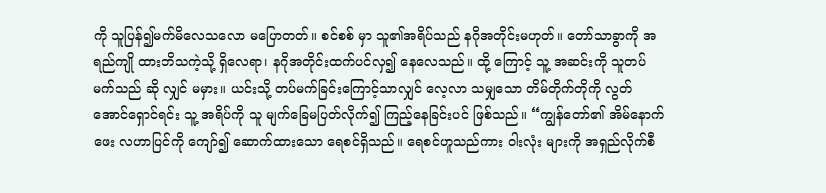ကို သူပြန်၍မက်မိလေသလော မပြောတတ်။ စင်စစ် မှာ သူ၏အရိပ်သည် နဂိုအတိုင်းမဟုတ်။ တော်သာခွာကို အရည်ကျို ထားဘိသကဲ့သို့ ရှိလေရာ၊ နဂိုအတိုင်းထက်ပင်လှ၍ နေလေသည်။ ထို့ ကြောင့် သူ့ အဆင်းကို သူတပ်မက်သည် ဆို လျှင် မမှား။ ယင်းသို့ တပ်မက်ခြင်းကြောင့်သာလျှင် လေ့လာ သမျှသော တိမ်တိုက်တိုကို လွတ်အောင်ရှောင်ရင်း သူ့ အရိပ်ကို သူ မျက်ခြေမပြတ်လိုက်၍ ကြည့်နေခြင်းပင် ဖြစ်သည်။ “ကျွန်တော်၏ အိမ်နောက်ဖေး လဟာပြင်ကို ကျော်၍ ဆောက်ထားသော ရေစင်ရှိသည်။ ရေစင်ဟူသည်ကား ၀ါးလုံး များကို အရှည်လိုက်စီ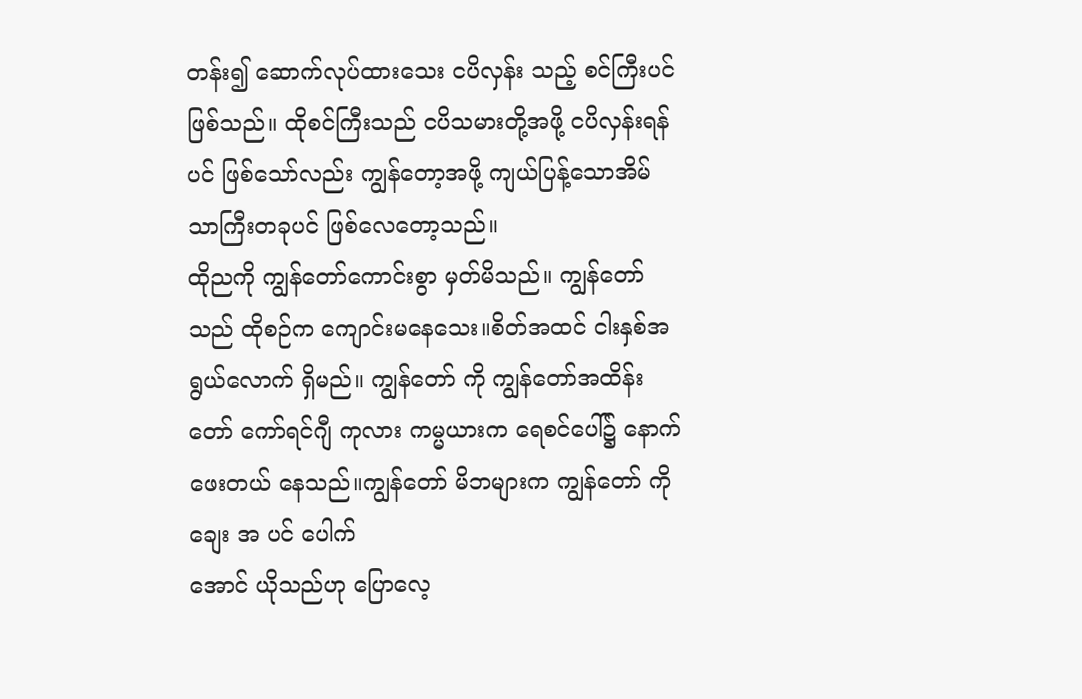တန်း၍ ဆောက်လုပ်ထားသေး ငပိလှန်း သည့် စင်ကြီးပင်ဖြစ်သည်။ ထိုစင်ကြီးသည် ငပိသမားတို့အဖို့ ငပိလှန်းရန်ပင် ဖြစ်သော်လည်း ကျွန်တော့အဖို့ ကျယ်ပြန့်သောအိမ်သာကြီးတခုပင် ဖြစ်လေတော့သည်။
ထိုညကို ကျွန်တော်ကောင်းစွာ မှတ်မိသည်။ ကျွန်တော်သည် ထိုစဉ်က ကျောင်းမနေသေး။စိတ်အထင် ငါးနှစ်အရွယ်လောက် ရှိမည်။ ကျွန်တော် ကို ကျွန်တော်အထိန်းတော် ကော်ရင်ဂျီ ကုလား ကမ္မယားက ရေစင်ပေါ်၌ နောက်ဖေးတယ် နေသည်။ကျွန်တော် မိဘများက ကျွန်တော် ကို ချေး အ ပင် ပေါက်
အောင် ယိုသည်ဟု ပြောလေ့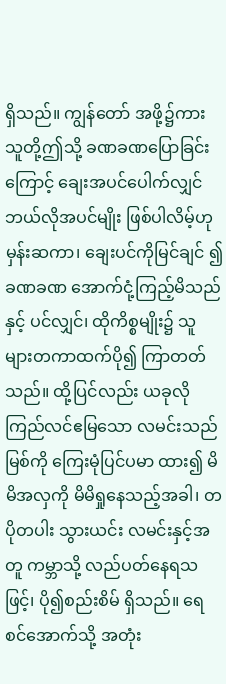ရှိသည်။ ကျွန်တော် အဖို့၌ကား သူတို့ဤသို့ ခဏခဏပြောခြင်းကြောင့် ချေးအပင်ပေါက်လျှင် ဘယ်လိုအပင်မျိုး ဖြစ်ပါလိမ့်ဟု မှန်းဆကာ၊ ချေးပင်ကိုမြင်ချင် ၍ ခဏခဏ အောက်ငုံ့ကြည့်မိသည်နှင့် ပင်လျှင်၊ ထိုကိစ္စမျိုး၌ သူများတကာထက်ပို၍ ကြာတတ်သည်။ ထို့ပြင်လည်း ယခုလို ကြည်လင်ဧမြသော လမင်းသည်မြစ်ကို ကြေးမုံပြင်ပမာ ထား၍ မိမိအလှကို မိမိရှုနေသည့်အခါ၊ တပိုတပါး သွားယင်း လမင်းနှင့်အတူ ကမ္ဘာသို့ လည်ပတ်နေရသဖြင့်၊ ပို၍စည်းစိမ် ရှိသည်။ ရေစင်အောက်သို့ အတုံး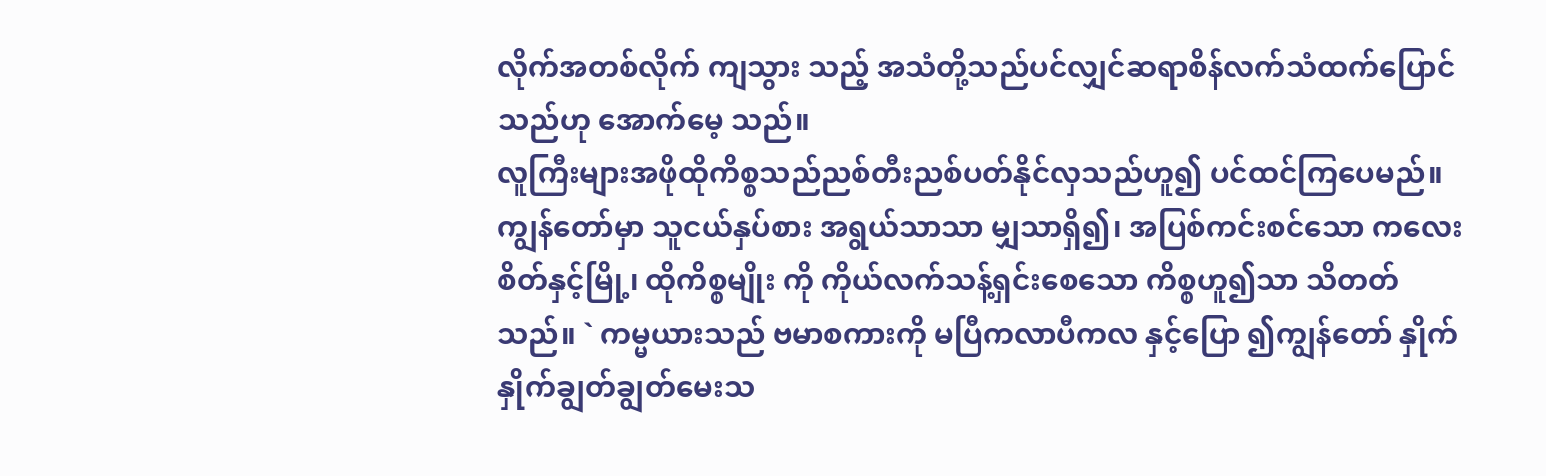လိုက်အတစ်လိုက် ကျသွား သည့် အသံတို့သည်ပင်လျှင်ဆရာစိန်လက်သံထက်ပြောင်သည်ဟု အောက်မေ့ သည်။
လူကြီးများအဖိုထိုကိစ္စသည်ညစ်တီးညစ်ပတ်နိုင်လှသည်ဟူ၍ ပင်ထင်ကြပေမည်။ကျွန်တော်မှာ သူငယ်နှပ်စား အရွယ်သာသာ မျှသာရှိ၍၊ အပြစ်ကင်းစင်သော ကလေးစိတ်နှင့်မြို့၊ ထိုကိစ္စမျိုး ကို ကိုယ်လက်သန့်ရှင်းစေသော ကိစ္စဟူ၍သာ သိတတ်သည်။ ` ကမ္မယားသည် ဗမာစကားကို မပြီကလာပီကလ နှင့်ပြော ၍ကျွန်တော် နှိုက်နှိုက်ချွတ်ချွတ်မေးသ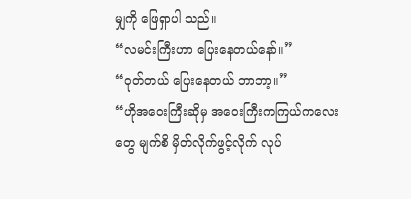မျှကို ဖြေရှာပါ သည်။
“လမင်းကြီးဟာ ပြေးနေတယ်နော်။”
“ဝုတ်တယ် ပြေးနေတယ် ဘာဘာ့။”
“ဟိုအဝေးကြီးဆိုမှ အဝေးကြီးကကြယ်ကလေးတွေ မျက်စိ မှိတ်လိုက်ဖွင့်လိုက် လုပ်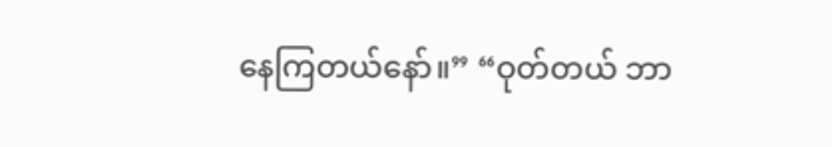နေကြတယ်နော်။” “ဝုတ်တယ် ဘာ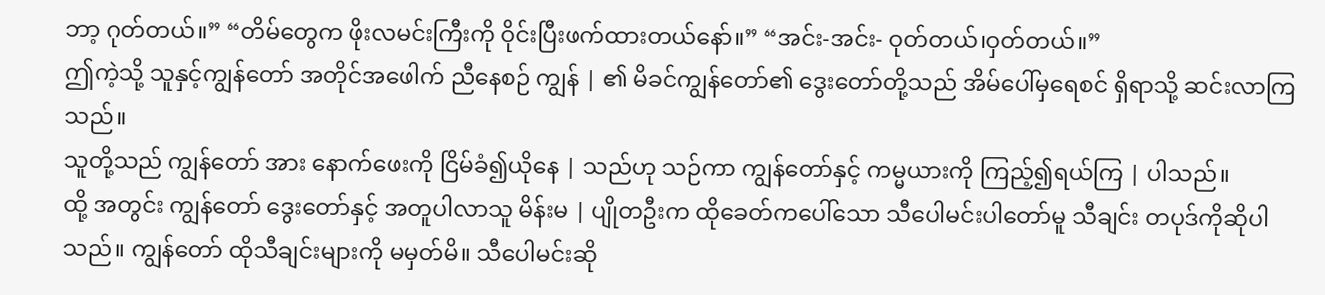ဘာ့ ဂုတ်တယ်။” “တိမ်တွေက ဖိုးလမင်းကြီးကို ဝိုင်းပြီးဖက်ထားတယ်နော်။” “အင်း-အင်း- ဝုတ်တယ်၊ဝှတ်တယ်။”
ဤကဲ့သို့ သူနှင့်ကျွန်တော် အတိုင်အဖေါက် ညီနေစဉ် ကျွန် | ၏ မိခင်ကျွန်တော်၏ ဒွေးတော်တို့သည် အိမ်ပေါ်မှရေစင် ရှိရာသို့ ဆင်းလာကြသည်။
သူတို့သည် ကျွန်တော် အား နောက်ဖေးကို ငြိမ်ခံ၍ယိုနေ | သည်ဟု သဉ်ကာ ကျွန်တော်နှင့် ကမ္မယားကို ကြည့်၍ရယ်ကြ | ပါသည်။
ထို့ အတွင်း ကျွန်တော် ဒွေးတော်နှင့် အတူပါလာသူ မိန်းမ | ပျိုတဦးက ထိုခေတ်ကပေါ်သော သီပေါမင်းပါတော်မူ သီချင်း တပုဒ်ကိုဆိုပါသည်။ ကျွန်တော် ထိုသီချင်းများကို မမှတ်မိ။ သီပေါမင်းဆို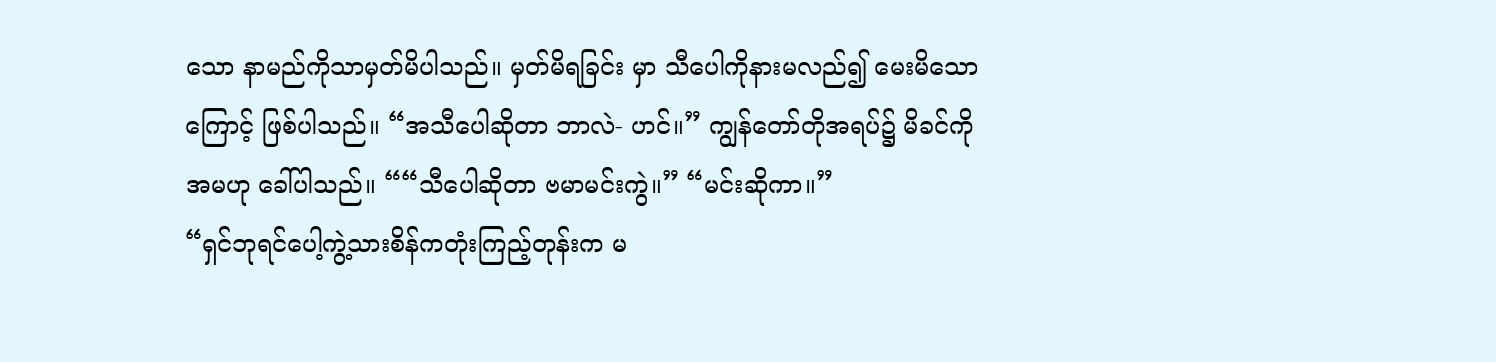သော နာမည်ကိုသာမှတ်မိပါသည်။ မှတ်မိရခြင်း မှာ သီပေါကိုနားမလည်၍ မေးမိသောကြောင့် ဖြစ်ပါသည်။ “အသီပေါဆိုတာ ဘာလဲ- ဟင်။” ကျွန်တော်တိုအရပ်၌ မိခင်ကို အမဟု ခေါ်ပါသည်။ ““သီပေါဆိုတာ ဗမာမင်းကွဲ။” “မင်းဆိုကာ။”
“ရှင်ဘုရင်ပေါ့ကွဲ့သားစိန်ကတုံးကြည့်တုန်းက မ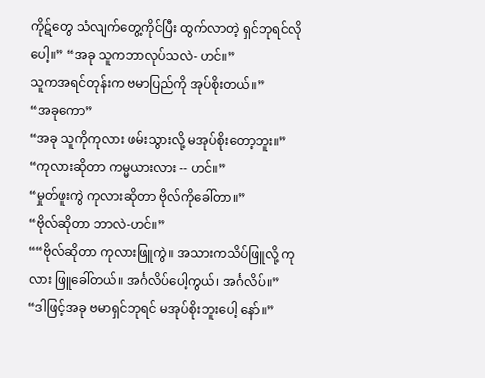ကိုဋ်တွေ သံလျက်တွေ့ကိုင်ပြီး ထွက်လာတဲ့ ရှင်ဘုရင်လိုပေါ့။” “အခု သူကဘာလုပ်သလဲ- ဟင်။”
သူကအရင်တုန်းက ဗမာပြည်ကို အုပ်စိုးတယ်။”
“အခုကော”
“အခု သူကိုကုလား ဖမ်းသွားလို့ မအုပ်စိုးတော့ဘူး။”
“ကုလားဆိုတာ ကမ္မယားလား -- ဟင်။”
“မှုတ်ဖူးကွဲ ကုလားဆိုတာ ဗိုလ်ကိုခေါ်တာ။”
“ဗိုလ်ဆိုတာ ဘာလဲ-ဟင်။”
““ဗိုလ်ဆိုတာ ကုလားဖြူကွဲ။ အသားကသိပ်ဖြူလို့ ကုလား ဖြူခေါ်တယ်။ အင်္ဂလိပ်ပေါ့ကွယ်၊ အင်္ဂလိပ်။”
“ဒါဖြင့်အခု ဗမာရှင်ဘုရင် မအုပ်စိုးဘူးပေါ့ နော်။”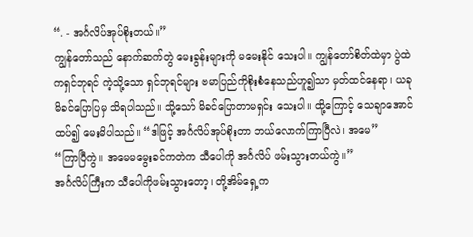“. - အင်္ဂလိပ်အုပ်စိုးတယ်။”
ကျွန်တော်သည် နောက်ဆက်တွဲ မေးခွန်းများကို မမေးနိုင် သေးပါ။ ကျွန်တော်စိတ်ထဲမှာ ပွဲထဲကရှင်ဘုရင် ကဲ့သို့သော ရှင်ဘုရင်များ ဗမာပြည်ကိုစိုးစံနေသည်ဟူ၍သာ မှတ်ထင်နေရာ၊ ယခု မိခင်ပြောပြမှ သိရပါသည်။ သို့သော် မိခင်ပြောတာမရှင်း သေးပါ။ ထို့ကြောင့် သေချာအောင်ထပ်၍ မေးမိပါသည်။ “ဒါဖြင့် အင်္ဂလိပ်အုပ်စိုးတာ ဘယ်လောက်ကြာပြီလဲ၊ အမေ”
“ကြာပြီကွဲ။ အမေမမွေးခင်ကတဲက သီပေါကို အင်္ဂလိပ် ဖမ်းသွားတယ်ကွဲ။”
အင်္ဂလိပ်ကြီးက သီပေါကိုဖမ်းသွားတော့၊ တို့အိမ်ရှေ့က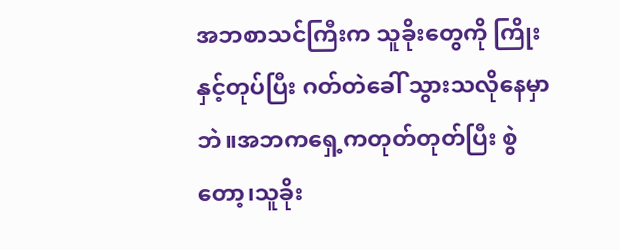အဘစာသင်ကြီးက သူခိုးတွေကို ကြိုးနှင့်တုပ်ပြီး ဂတ်တဲခေါ် သွားသလိုနေမှာဘဲ။အဘကရှေ့ကတုတ်တုတ်ပြီး စွဲတော့၊သူခိုး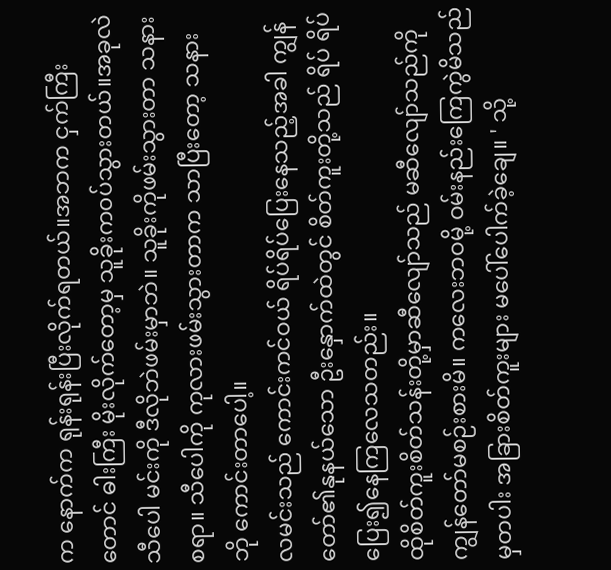က နောက်က ရုန်းရုန်းပြီးလိုက်ရတယ်။အဘက ငှက်ကြီးတောင် ဓါးကြီး မိုးလိုက်တော့မှ သူခိုးက၀ပ်သွားတယ်။အခုလဲ သီပေါ မင်းကို ဒီလိုဘဲဖမ်းမှာဘဲ။ သူခိုးကိုဖမ်းသွားတာ သနားစရာ။ သီပေါကို ကုလားဖမ်းသွားတာက သာပြီးတော့ သနားဘို ကောင်းတာပေါ့။
လမင်းသည် ကောင်းကင်ဝယ် ရိပ်ရိပ်ပြေးနေသည့်အခါ ကျွန်တော်၏နုနယ်သော ဦးနှောက်ထဲတွင် စိတ်ကူးတို့သည် ရိပ် ရိပ် ပြေး၍နေကြလေသတည်း။
ထိုစိတ်ကူးစိတ်သန်းတို့မှာဆီလျော်သည် မဆီလျော်သည်ကို ကျွန်တော်မစဉ်းစားမိ။ ကလေးဘဝမို့ ဝမ်းနည်းကြေကွဲမိသည် မှတပါး အခြားစိတ်ကူးများ မပေါ်ပေါက်ခဲ့ချေ။ ' သို့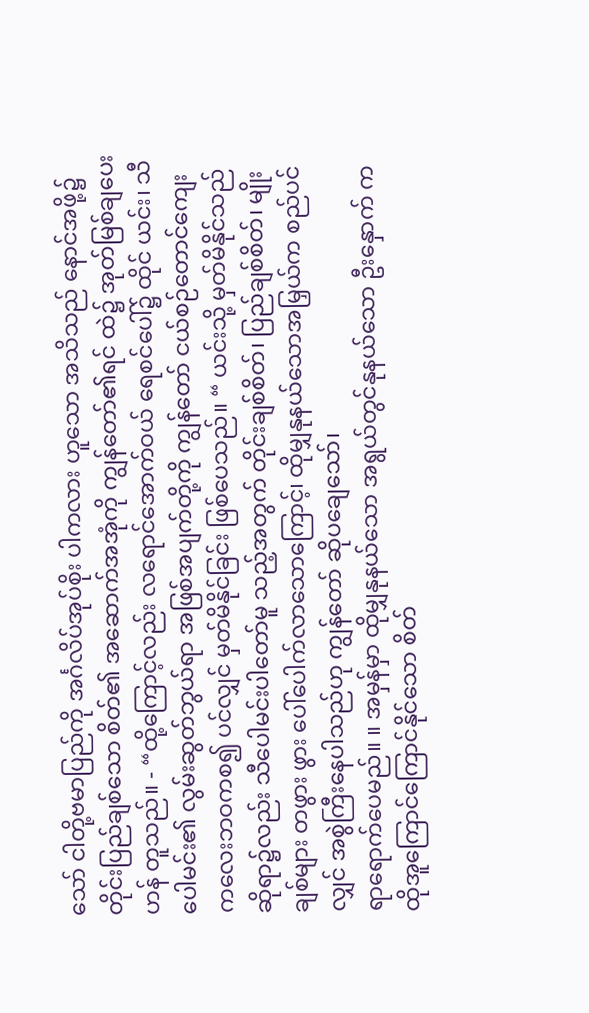သော် ငါတို့ဗမာပြည်ကို အင်္ဂလိပ်အုပ်စိုး ပါကလား ဟူသော အသိသည် နောင်အဖို့၌ တိုင်းပြည်ချစ်သော စိတ်၏ အဆောက်အအုံကို ကျွန်တော်၏ရင် ထဲ၌ အုတ်မြစ်ချပေးဟန် တူသည်။ - “ထို့ကြောင့်လည်း လရောင်အောက်ဝယ် ရေစင်ပေါ်၌ ထိုင် ယင်း၊ သီပေါမင်း၏ လွမ်းဆွတ်ဘွယ်ရာ အဖြစ်အပျက်တို့ကို ကျွန်တော် ငယ်စဉ်တောင်ကျေး ကလေးဘဝကစ၍ ပင်လျှင် မှတ်မိနိုင်ခြင်း ဖြစ်ပေသည်။ “ ယင်းသို့ မှတ်မိနိုင်သည်ဆိုရာ၌လည်း သီပေါမင်းပါတော်မူ သည့်အတွက် တိုင်းချစ်စိတ်၊ ပြည်ချစ်စိတ်၊ မျိုးချစ်များ တဖွား ဖွား ပေါ်ပေါက်လာသောကြောင့်၊ ထိုမျှနုနယ်သောအမြှယ်က စည်ပင်လျှင် အစွဲကြီးနေပါသည်ဟု ကျွန်တော် ဆိုပချေသော်၊
ရာရောက်ပေမည်။ ။ အမှန်မှာ ထိုမျှနုနယ်သော အရွယ်တွင်နုနယ်သော ဦးနှောက် က ထိုအူကြောင်ကြောင်နိုင်သော စိတ်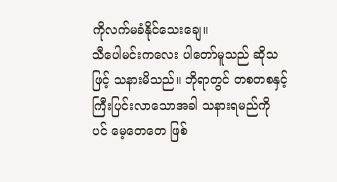ကိုလက်မခံနိုင်သေးချေ။
သီပေါမင်းကလေး ပါတော်မူသည် ဆိုသဖြင့် သနားမိသည်။ ဘိုရာတွင် တစတစနှင့် ကြီးပြင်းလာသောအခါ သနားရမည်ကို ပင် မေ့တေတေ ဖြစ်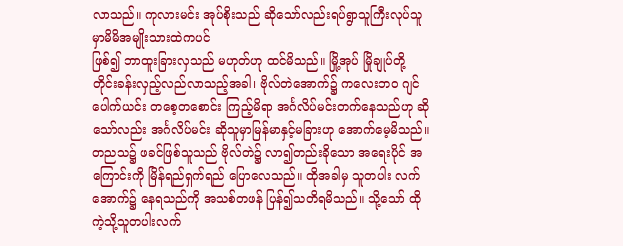လာသည်။ ကုလားမင်း အုပ်စိုးသည် ဆိုသော်လည်းရပ်ရွာသူကြီးလုပ်သူမှာမိမိအမျိုးသားထဲကပင်
ဖြစ်၍ ဘာထူးခြားလှသည် မဟုတ်ဟု ထင်မိသည်။ မြို့အုပ် မြိုချုပ်တို့ တိုင်းခန်းလှည့်လည်လာသည့်အခါ၊ ဗိုလ်တဲအောက်၌ ကလေးဘဝ ဂျင်ပေါက်ယင်း တစေ့တစောင်း ကြည့်မိရာ အင်္ဂလိပ်မင်းတက်နေသည်ဟု ဆိုသော်လည်း အင်္ဂလိပ်မင်း ဆိုသူမှာမြန်မာနှင့်မခြားဟု အောက်မေ့မိသည်။
တညသ၌ ဖခင်ဖြစ်သူသည် ဗိုလ်တဲ၌ လာ၍တည်းခိုသော အရေးပိုင် အကြောင်းကို မြိန်ရည်ရှက်ရည် ပြောလေသည်။ ထိုအခါမှ သူတပါး လက်အောက်၌ နေရသည်ကို အသစ်တဖန် ပြန်၍သတိရမိသည်။ သို့သော် ထိုကဲ့သို့သူတပါးလက်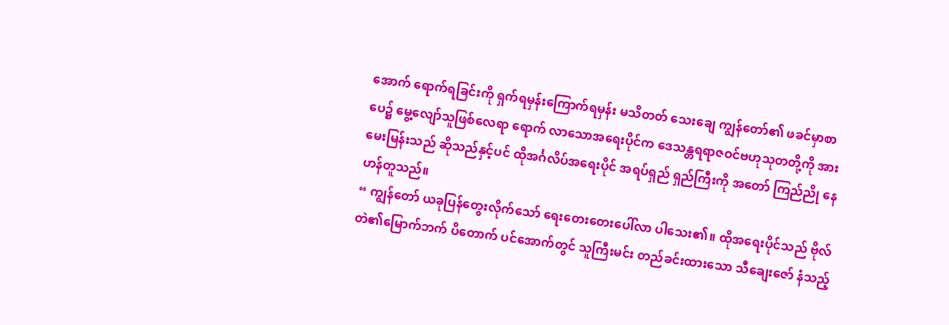အောက် ရောက်ရခြင်းကို ရှက်ရမှန်းကြောက်ရမှန်း မသိတတ် သေးချေ ကျွန်တော်၏ ဖခင်မှာစာပေ၌ မွေ့လျော်သူဖြစ်လေရာ ရောက် လာသောအရေးပိုင်က ဒေသန္တရရာဇဝင်ဗဟုသုတတို့ကို အား မေးမြန်းသည် ဆိုသည်နှင့်ပင် ထိုအင်္ဂလိပ်အရေးပိုင် အရပ်ရှည် ရှည်ကြီးကို အတော် ကြည်ညို နေဟန်တူသည်။
“ ကျွန်တော် ယခုပြန်တွေးလိုက်သော် ရေးတေးတေးပေါ်လာ ပါသေး၏။ ထိုအရေးပိုင်သည် ဗိုလ်တဲ၏မြောက်ဘက် ပိတောက် ပင်အောက်တွင် သူကြီးမင်း တည်ခင်းထားသော သီချေးဇော် နံသည့်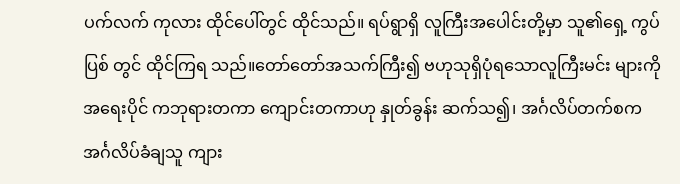ပက်လက် ကုလား ထိုင်ပေါ်တွင် ထိုင်သည်။ ရပ်ရွာရှိ လူကြီးအပေါင်းတို့မှာ သူ၏ရှေ့ ကွပ်ပြစ် တွင် ထိုင်ကြရ သည်။တော်တော်အသက်ကြီး၍ ဗဟုသုရှိပုံရသောလူကြီးမင်း များကိုအရေးပိုင် ကဘုရားတကာ ကျောင်းတကာဟု နှုတ်ခွန်း ဆက်သ၍၊ အင်္ဂလိပ်တက်စက အင်္ဂလိပ်ခံချသူ ကျား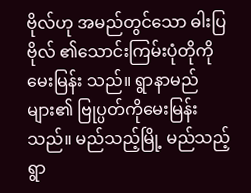ဗိုလ်ဟု အမည်တွင်သော ဓါးပြဗိုလ် ၏သောင်းကြမ်းပုံတိုကို မေးမြန်း သည်။ ရွာနာမည်များ၏ ဗြုပ္ပတ်ကိုမေးမြန်းသည်။ မည်သည့်မြို့ မည်သည့်ရွာ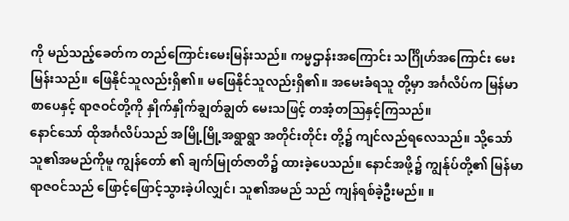ကို မည်သည့်ခေတ်က တည်ကြောင်းမေးမြန်းသည်။ ကမ္မဌာန်းအကြောင်း သင်္ဂြိုဟ်အကြောင်း မေးမြန်းသည်။ ဖြေနိုင်သူလည်းရှိ၏။ မဖြေနိုင်သူလည်းရှိ၏။ အမေးခံရသူ တို့မှာ အင်္ဂလိပ်က မြန်မာစာပေနှင့် ရာဇဝင်တို့ကို နှိုက်နှိုက်ချွတ်ချွတ် မေးသဖြင့် တအံ့တဩနှင့်ကြသည်။
နောင်သော် ထိုအင်္ဂလိပ်သည် အမြို့မြို့အရွာရွာ အတိုင်းတိုင်း တို့၌ ကျင်လည်ရလေသည်။ သို့သော်သူ၏အမည်ကိုမူ ကျွန်တော် ၏ ချက်မြုတ်ဇာတိ၌ ထားခဲ့ပေသည်။ နောင်အဖို့၌ ကျွန်ုပ်တို့၏ မြန်မာရာဇဝင်သည် ဖြောင့်ဖြောင့်သွားခဲ့ပါလျှင်၊ သူ၏အမည် သည် ကျန်ရစ်ခဲ့ဦးမည်။ ။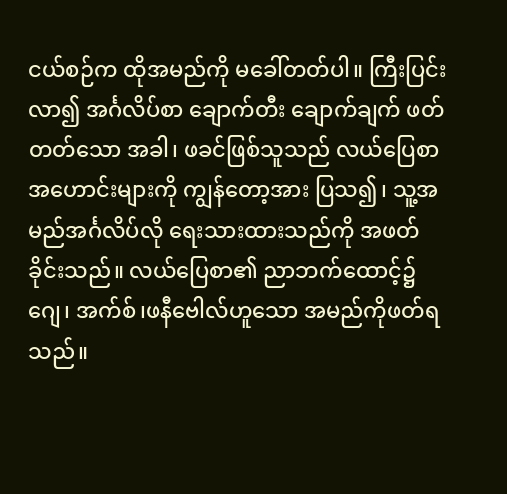ငယ်စဉ်က ထိုအမည်ကို မခေါ်တတ်ပါ။ ကြီးပြင်းလာ၍ အင်္ဂလိပ်စာ ချောက်တီး ချောက်ချက် ဖတ်တတ်သော အခါ၊ ဖခင်ဖြစ်သူသည် လယ်ပြေစာအဟောင်းများကို ကျွန်တော့အား ပြသ၍၊ သူ့အမည်အင်္ဂလိပ်လို ရေးသားထားသည်ကို အဖတ် ခိုင်းသည်။ လယ်ပြေစာ၏ ညာဘက်ထောင့်၌ ဂျေ၊ အက်စ်၊ဖနီဗေါလ်ဟူသော အမည်ကိုဖတ်ရသည်။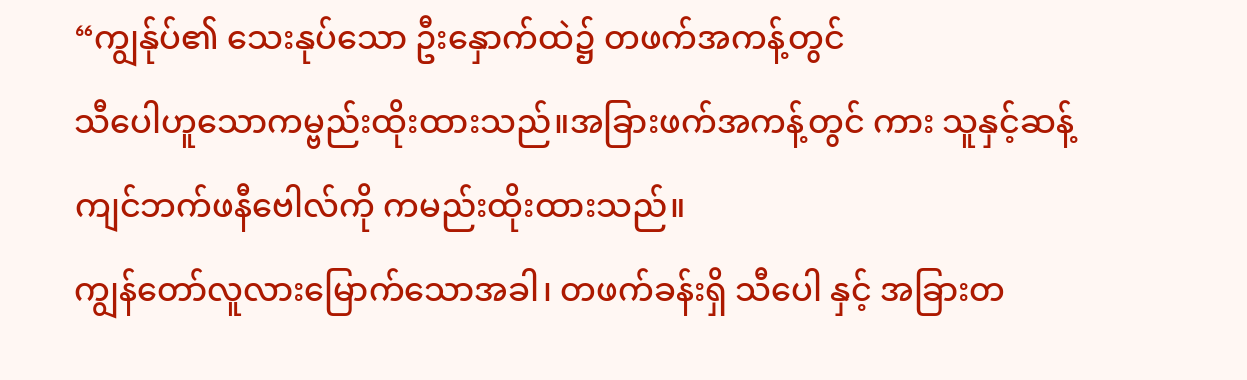“ကျွန်ုပ်၏ သေးနုပ်သော ဦးနှောက်ထဲ၌ တဖက်အကန့်တွင်
သီပေါဟူသောကမ္ဗည်းထိုးထားသည်။အခြားဖက်အကန့်တွင် ကား သူနှင့်ဆန့်ကျင်ဘက်ဖနီဗေါလ်ကို ကမည်းထိုးထားသည်။
ကျွန်တော်လူလားမြောက်သောအခါ၊ တဖက်ခန်းရှိ သီပေါ နှင့် အခြားတ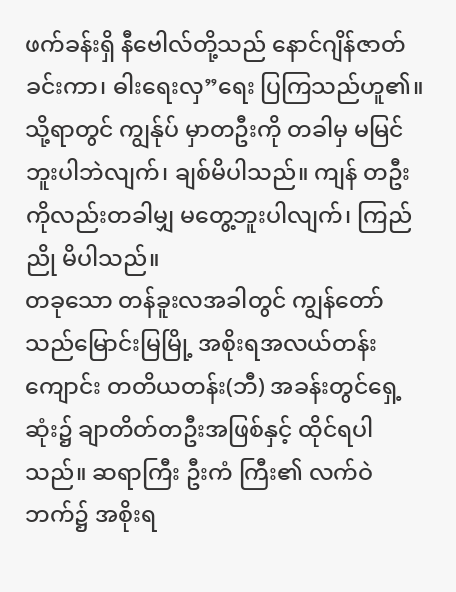ဖက်ခန်းရှိ နီဗေါလ်တို့သည် နောင်ဂျိန်ဇာတ် ခင်းကာ၊ ဓါးရေးလှ”ရေး ပြကြသည်ဟူ၏။ သို့ရာတွင် ကျွန်ုပ် မှာတဦးကို တခါမှ မမြင်ဘူးပါဘဲလျက်၊ ချစ်မိပါသည်။ ကျန် တဦးကိုလည်းတခါမျှ မတွေ့ဘူးပါလျက်၊ ကြည်ညို မိပါသည်။
တခုသော တန်ခူးလအခါတွင် ကျွန်တော်သည်မြောင်းမြမြို့ အစိုးရအလယ်တန်းကျောင်း တတိယတန်း(ဘီ) အခန်းတွင်ရှေ့ ဆုံး၌ ချာတိတ်တဦးအဖြစ်နှင့် ထိုင်ရပါသည်။ ဆရာကြီး ဦးကံ ကြီး၏ လက်ဝဲဘက်၌ အစိုးရ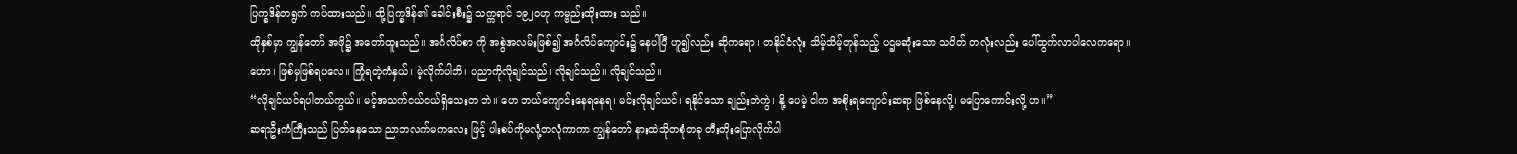ပြက္ခဒိန်တရွက် ကပ်ထားသည်။ ထို့ပြက္ခဒိန်၏ ခေါင်းစီး၌ သက္ကရာင် ၁၉၂ဝဟု ကမ္ဗည်းထိုးထား သည်။
ထိုနှစ်မှာ ကျွန်တော် အဖို၌ အတော်ထူးသည်။ အင်္ဂလိပ်စာ ကို အစွဲအလမ်းဖြစ်၍ အင်္ဂလိပ်ကျောင်း၌ နေပါပြီ ဟူ၍လည်း ဆိုကရော၊ တနိုင်ငံလုံး သိမ့်သိမ့်တုန်သည့် ပဌမဆုံးသော သပိတ် တလုံးလည်း ပေါ်ထွက်လာပါလေကရော။
ဟော၊ ဖြစ်မှဖြစ်ရပလေ။ ကြုံရတဲ့ကံနှယ်၊ မဲ့လိုက်ပါဘိ၊ ပညာကိုလိုချင်သည်၊ လိုချင်သည်။ လိုချင်သည်။
“လိုချင်ယင်ရပါတယ်ကွယ်။ မင့်အသက်ငယ်ငယ်ရှိသေးတ ဘဲ။ ဟေ ဘယ်ကျောင်းနေရနေရ၊ မင်းလိုချင်ယင်၊ ရနိုင်သော ချည်းဘဲကွဲ၊ နို့ ပေမဲ့ ငါက အစိုးရကျောင်းဆရာ ဖြစ်နေလို့၊ မပြောကောင်းလို့ ဟ။”
ဆရာဦးကံကြီးသည် ပြတ်နေသော ညာဘလက်မကလေး ဖြင့် ပါးစပ်ကိုမလုံ့တလုံကာကာ ကျွန်တော် နားထဲသိုတစုံတခု တီးတိုးပြောလိုက်ပါ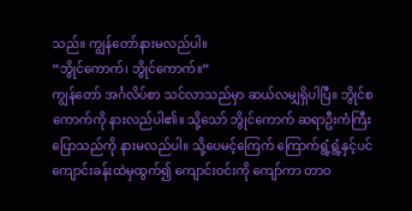သည်။ ကျွန်တော်နားမလည်ပါ။
“ဘွိုင်ကောက်၊ ဘွိုင်ကောက်။”
ကျွန်တော် အင်္ဂလိပ်စာ သင်လာသည်မှာ ဆယ်လမျှရှိပါပြီ။ ဘွိုင်စကောက်ကို နားလည်ပါ၏။ သို့သော် ဘွိုင်ကောက် ဆရာဦးကံကြီး ပြောသည်ကို နားမလည်ပါ။ သို့ပေမင့်ကြေက် ကြောက်ရွံ့ရွံ့နှင့်ပင် ကျောင်းခန်းထဲမှထွက်၍ ကျောင်းဝင်းကို ကျော်ကာ တာဝ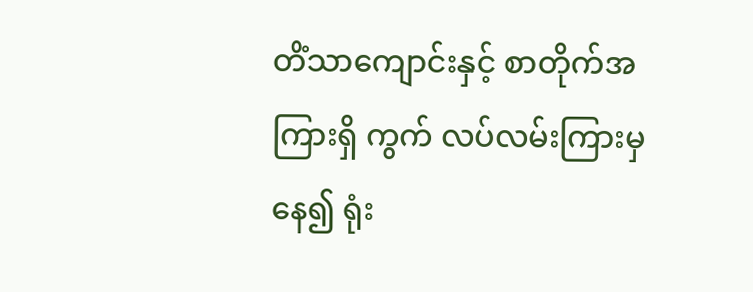တိံသာကျောင်းနှင့် စာတိုက်အကြားရှိ ကွက် လပ်လမ်းကြားမှနေ၍ ရုံး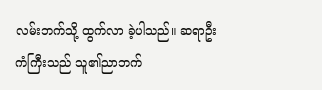လမ်းဘက်သို့ ထွက်လာ ခဲ့ပါသည်။ ဆရာဦးကံကြီးသည် သူ၏ညာဘက်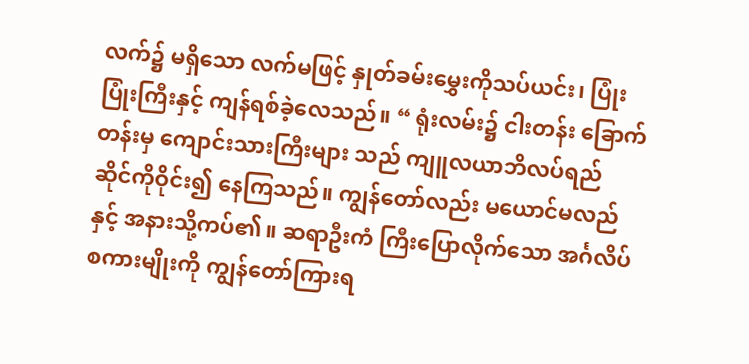လက်၌ မရှိသော လက်မဖြင့် နှုတ်ခမ်းမွှေးကိုသပ်ယင်း၊ ပြုံးပြုံးကြီးနှင့် ကျန်ရစ်ခဲ့လေသည်။ “ ရုံးလမ်း၌ ငါးတန်း ခြောက်တန်းမှ ကျောင်းသားကြီးများ သည် ကျူလယာဘိလပ်ရည် ဆိုင်ကိုဝိုင်း၍ နေကြသည်။ ကျွန်တော်လည်း မယောင်မလည်နှင့် အနားသို့ကပ်၏။ ဆရာဦးကံ ကြီးပြောလိုက်သော အင်္ဂလိပ်စကားမျိုးကို ကျွန်တော်ကြားရ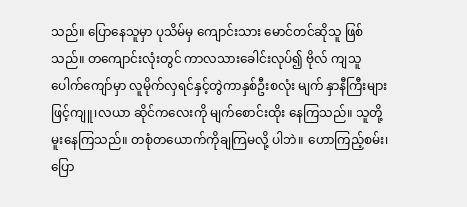သည်။ ပြောနေသူမှာ ပုသိမ်မှ ကျောင်းသား မောင်တင်ဆိုသူ ဖြစ်သည်။ တကျောင်းလုံးတွင် ကာလသားခေါင်းလုပ်၍ ဗိုလ် ကျသူပေါက်ကျော်မှာ လူမိုက်လှရင်နှင့်တွဲကာနှစ်ဦးစလုံး မျက် နှာနီကြီးများဖြင့်ကျူ၊လယာ ဆိုင်ကလေးကို မျက်စောင်းထိုး နေကြသည်။ သူတို့မူးနေကြသည်။ တစုံတယောက်ကိုချကြမလို့ ပါဘဲ။ ဟောကြည့်စမ်း၊ ပြော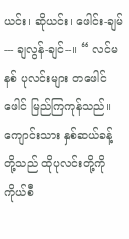ယင်း၊ ဆိုယင်း၊ ဖေါင်း-ချမ်--- ချလွန်-ချင်--။ “ လင်မနစ် ပုလင်းများ တဖေါင်ဖေါင် မြည်ကြကုန်သည်။
ကျောင်းသား နှစ်ဆယ်ခန့်တို့သည် ထိုပုလင်းတို့ကို ကိုယ်စီ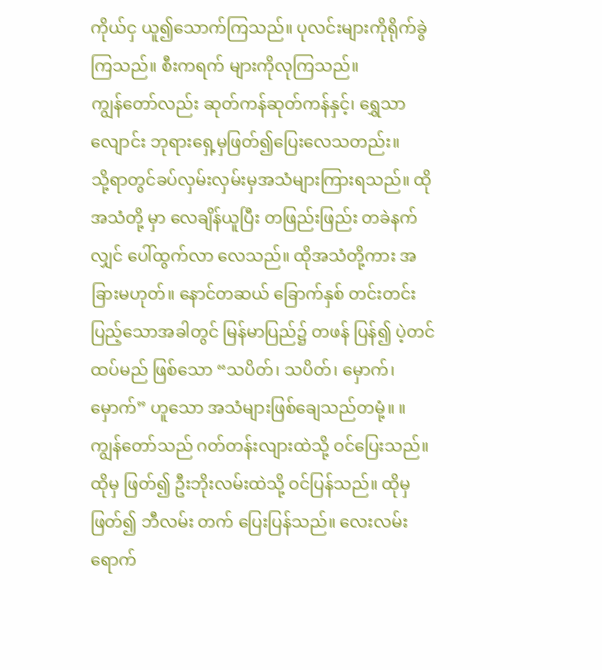ကိုယ်ငှ ယူ၍သောက်ကြသည်။ ပုလင်းများကိုရိုက်ခွဲကြသည်။ စီးကရက် များကိုလုကြသည်။
ကျွန်တော်လည်း ဆုတ်ကန်ဆုတ်ကန်နှင့်၊ ရွှေသာလျောင်း ဘုရားရှေ့မှဖြတ်၍ပြေးလေသတည်း။
သို့ရာတွင်ခပ်လှမ်းလှမ်းမှအသံများကြားရသည်။ ထိုအသံတို့ မှာ လေချိန်ယူပြီး တဖြည်းဖြည်း တခဲနက်လျှင် ပေါ်ထွက်လာ လေသည်။ ထိုအသံတို့ကား အခြားမဟုတ်။ နောင်တဆယ် ခြောက်နှစ် တင်းတင်းပြည့်သောအခါတွင် မြန်မာပြည်၌ တဖန် ပြန်၍ ပဲ့တင်ထပ်မည် ဖြစ်သော “သပိတ်၊ သပိတ်၊ မှောက်၊ မှောက်” ဟူသော အသံများဖြစ်ချေသည်တမုံ့။ ။
ကျွန်တော်သည် ဂတ်တန်းလျားထဲသို့ ဝင်ပြေးသည်။ ထိုမှ ဖြတ်၍ ဦးဘိုးလမ်းထဲသို့ ဝင်ပြန်သည်။ ထိုမှဖြတ်၍ ဘီလမ်း တက် ပြေးပြန်သည်။ လေးလမ်းရောက်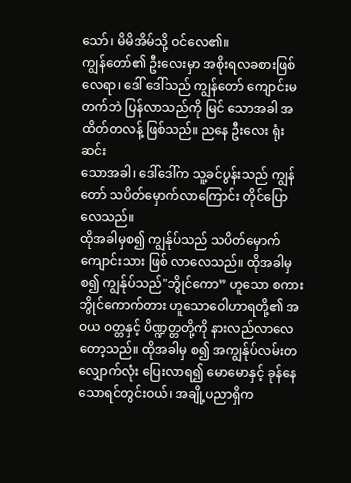သော်၊ မိမိအိမ်သို့ ဝင်လေ၏။
ကျွန်တော်၏ ဦးလေးမှာ အစိုးရလခစားဖြစ်လေရာ၊ ဒေါ် ဒေါ်သည် ကျွန်တော် ကျောင်းမတက်ဘဲ ပြန်လာသည်ကို မြင် သောအခါ အထိတ်တလန့် ဖြစ်သည်။ ညနေ ဦးလေး ရုံးဆင်း
သောအခါ၊ ဒေါ်ဒေါ်က သူ့ခင်ပွန်းသည် ကျွန်တော် သပိတ်မှောက်လာကြောင်း တိုင်ပြောလေသည်။
ထိုအခါမှစ၍ ကျွန်ုပ်သည် သပိတ်မှောက်ကျောင်းသား ဖြစ် လာလေသည်။ ထိုအခါမှစ၍ ကျွန်ုပ်သည်"ဘွိုင်ကော” ဟူသော စကား ဘွိုင်ကောက်တား ဟူသောဝေါဟာရတို့၏ အဝယ ဝတ္တနှင့် ပိဏ္ဍတ္တတို့ကို နားလည်လာလေတော့သည်။ ထိုအခါမှ စ၍ အကျွန်ုပ်လမ်းတလျှောက်လုံး ပြေးလာရ၍ မောမောနှင့် ခုန်နေသောရင်တွင်းဝယ်၊ အချို့ပညာရှိက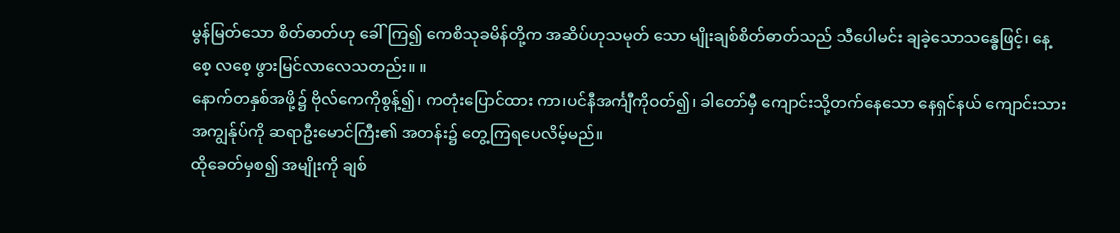မွန်မြတ်သော စိတ်ဓာတ်ဟု ခေါ်ကြ၍ ကေစိသုခမိန်တို့က အဆိပ်ဟုသမုတ် သော မျိုးချစ်စိတ်ဓာတ်သည် သီပေါမင်း ချခဲ့သောသန္ဓေဖြင့်၊ နေ့စေ့ လစေ့ ဖွားမြင်လာလေသတည်း။ ။
နောက်တနှစ်အဖို့၌ ဗိုလ်ကေကိုစွန့်၍၊ ကတုံးပြောင်ထား ကာ၊ပင်နီအင်္ကျီကိုဝတ်၍၊ ခါတော်မှီ ကျောင်းသို့တက်နေသော နေရှင်နယ် ကျောင်းသား အကျွန်ုပ်ကို ဆရာဦးမောင်ကြီး၏ အတန်း၌ တွေ့ကြရပေလိမ့်မည်။
ထိုခေတ်မှစ၍ အမျိုးကို ချစ်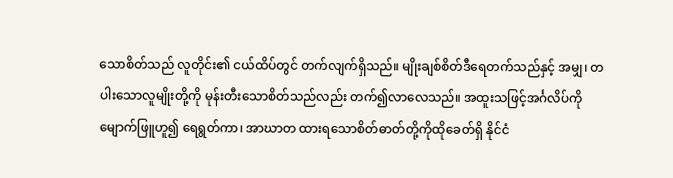သောစိတ်သည် လူတိုင်း၏ ငယ်ထိပ်တွင် တက်လျက်ရှိသည်။ မျိုးချစ်စိတ်ဒီရေတက်သည်နှင့် အမျှ၊ တပါးသောလူမျိုးတို့ကို မုန်းတီးသောစိတ်သည်လည်း တက်၍လာလေသည်။ အထူးသဖြင့်အင်္ဂလိပ်ကို မျောက်ဖြူဟူ၍ ရေရွတ်ကာ၊ အာဃာတ ထားရသောစိတ်ဓာတ်တို့ကိုထိုခေတ်ရှိ နိုင်ငံ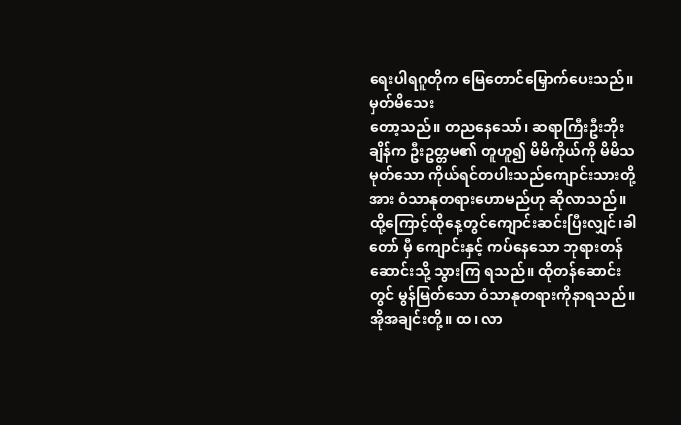ရေးပါရဂူတိုက မြေတောင်မြှောက်ပေးသည်။ မှတ်မိသေး
တော့သည်။ တညနေသော်၊ ဆရာကြီးဦးဘိုးချိန်က ဦးဥတ္တမ၏ တူဟူ၍ မိမိကိုယ်ကို မိမိသမုတ်သော ကိုယ်ရင်တပါးသည်ကျောင်းသားတို့အား ဝံသာနုတရားဟောမည်ဟု ဆိုလာသည်။ ထို့ကြောင့်ထိုနေ့တွင်ကျောင်းဆင်းပြီးလျှင်၊ခါတော် မှီ ကျောင်းနှင့် ကပ်နေသော ဘုရားတန်ဆောင်းသို့ သွားကြ ရသည်။ ထိုတန်ဆောင်းတွင် မွန်မြတ်သော ဝံသာနုတရားကိုနာရသည်။
အိုအချင်းတို့။ ထ၊ လာ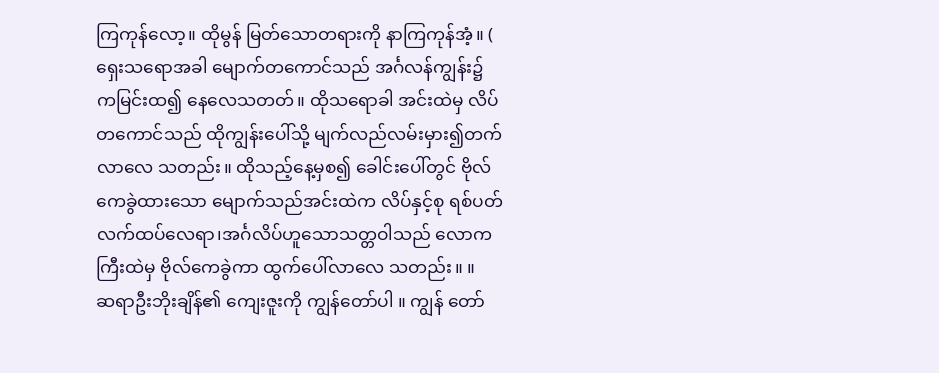ကြကုန်လော့။ ထိုမွန် မြတ်သောတရားကို နာကြကုန်အံ့။ ( ရှေးသရောအခါ မျောက်တကောင်သည် အင်္ဂလန်ကျွန်း၌ ကမြင်းထ၍ နေလေသတတ်။ ထိုသရောခါ အင်းထဲမှ လိပ်တကောင်သည် ထိုကျွန်းပေါ်သို့ မျက်လည်လမ်းမှား၍တက်လာလေ သတည်း။ ထိုသည့်နေ့မှစ၍ ခေါင်းပေါ်တွင် ဗိုလ်ကေခွဲထားသော မျောက်သည်အင်းထဲက လိပ်နှင့်စု ရစ်ပတ်လက်ထပ်လေရာ၊အင်္ဂလိပ်ဟူသောသတ္တဝါသည် လောက ကြီးထဲမှ ဗိုလ်ကေခွဲကာ ထွက်ပေါ်လာလေ သတည်း။ ။
ဆရာဦးဘိုးချိန်၏ ကျေးဇူးကို ကျွန်တော်ပါ ။ ကျွန် တော်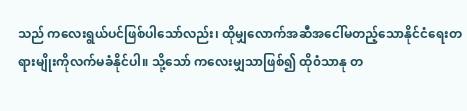သည် ကလေးရွယ်ပင်ဖြစ်ပါသော်လည်း၊ ထိုမျှလောက်အဆီအငေါ်မတည့်သောနိုင်ငံရေးတရားမျိုးကိုလက်မခံနိုင်ပါ။ သို့သော် ကလေးမျှသာဖြစ်၍ ထို၀ံသာနု တ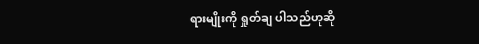ရားမျိုးကို ရှုတ်ချ ပါသည်ဟုဆို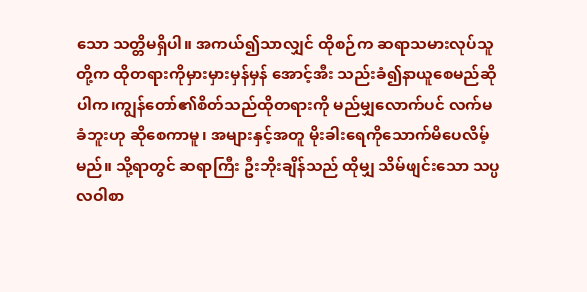သော သတ္တိမရှိပါ။ အကယ်၍သာလျှင် ထိုစဉ်က ဆရာသမားလုပ်သူတို့က ထိုတရားကိုမှားမှားမှန်မှန် အောင့်အီး သည်းခံ၍နာယူစေမည်ဆိုပါက၊ကျွန်တော်၏စိတ်သည်ထိုတရားကို မည်မျှလောက်ပင် လက်မခံဘူးဟု ဆိုစေကာမူ၊ အများနှင့်အတူ မိုးခါးရေကိုသောက်မိပေလိမ့်မည်။ သို့ရာတွင် ဆရာကြီး ဦးဘိုးချိန်သည် ထိုမျှ သိမ်ဖျင်းသော သပ္ပလဝါစာ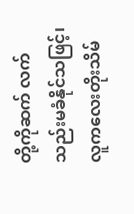တို့ကိုဆက် လက် သည်းမခံနိုင်သဖြင့်၊ လူကလေးတိုးသိမ်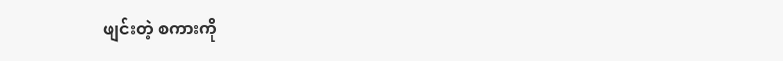ဖျင်းတဲ့ စကားကို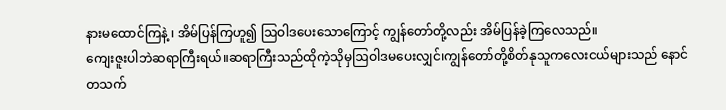နားမထောင်ကြနဲ့ ၊ အိမ်ပြန်ကြဟူ၍ ဩဝါဒပေးသောကြောင့် ကျွန်တော်တို့လည်း အိမ်ပြန်ခဲ့ကြလေသည်။
ကျေးဇူးပါဘဲဆရာကြီးရယ်။ဆရာကြီးသည်ထိုကဲ့သိုမှဩဝါဒမပေးလျှင်၊ကျွန်တော်တို့စိတ်နုသူကလေးငယ်များသည် နောင် တသက်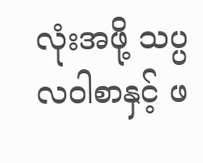လုံးအဖို့ သပ္ပလဝါစာနှင့် ဖ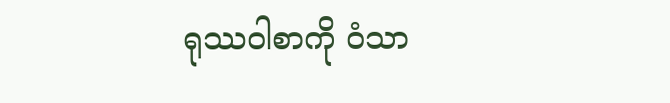ရုဿဝါစာကို ၀ံသာ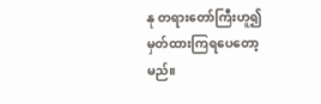နု တရားတော်ကြီးဟူ၍ မှတ်ထားကြရပေတော့မည်။